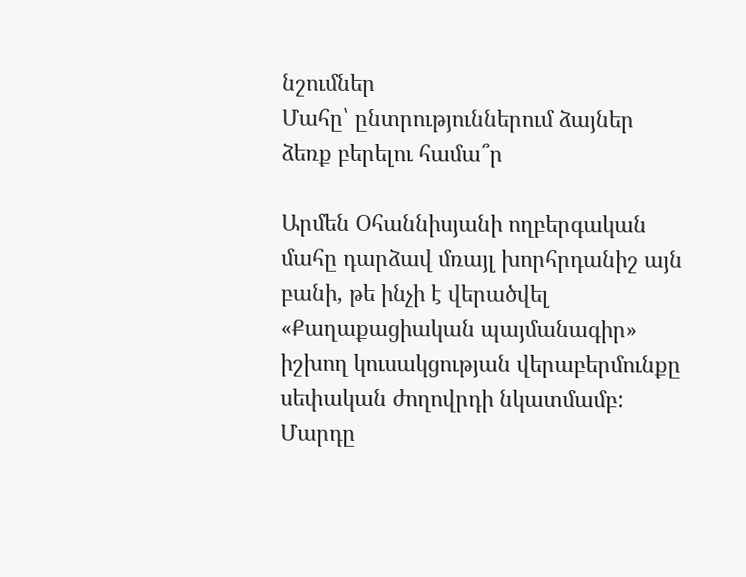նշումներ
Մահը՝ ընտրություններում ձայներ ձեռք բերելու համա՞ր

Արմեն Օհաննիսյանի ողբերգական մահը դարձավ մռայլ խորհրդանիշ այն բանի, թե ինչի է վերածվել «Քաղաքացիական պայմանագիր» իշխող կուսակցության վերաբերմունքը սեփական ժողովրդի նկատմամբ: Մարդը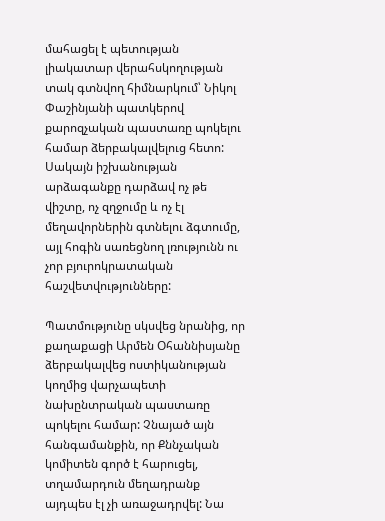մահացել է պետության լիակատար վերահսկողության տակ գտնվող հիմնարկում՝ Նիկոլ Փաշինյանի պատկերով քարոզչական պաստառը պոկելու համար ձերբակալվելուց հետո: Սակայն իշխանության արձագանքը դարձավ ոչ թե վիշտը, ոչ զղջումը և ոչ էլ մեղավորներին գտնելու ձգտումը, այլ հոգին սառեցնող լռությունն ու չոր բյուրոկրատական հաշվետվությունները:

Պատմությունը սկսվեց նրանից, որ քաղաքացի Արմեն Օհաննիսյանը ձերբակալվեց ոստիկանության կողմից վարչապետի նախընտրական պաստառը պոկելու համար: Չնայած այն հանգամանքին, որ Քննչական կոմիտեն գործ է հարուցել, տղամարդուն մեղադրանք այդպես էլ չի առաջադրվել: Նա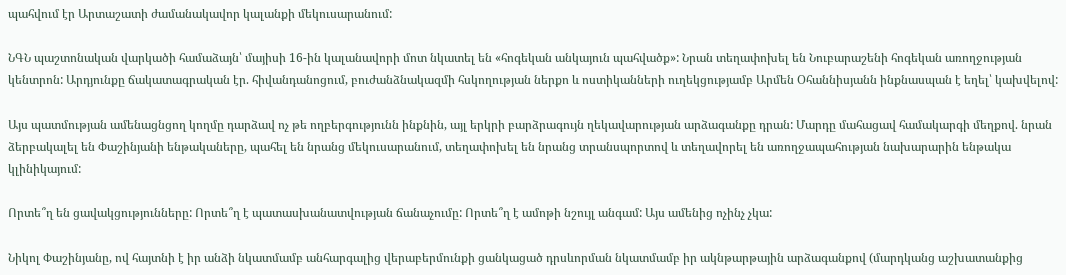պահվում էր Արտաշատի ժամանակավոր կալանքի մեկուսարանում:

ՆԳՆ պաշտոնական վարկածի համաձայն՝ մայիսի 16-ին կալանավորի մոտ նկատել են «հոգեկան անկայուն պահվածք»: Նրան տեղափոխել են Նուբարաշենի հոգեկան առողջության կենտրոն: Արդյունքը ճակատագրական էր. հիվանդանոցում, բուժանձնակազմի հսկողության ներքո և ոստիկանների ուղեկցությամբ Արմեն Օհաննիսյանն ինքնասպան է եղել՝ կախվելով:

Այս պատմության ամենացնցող կողմը դարձավ ոչ թե ողբերգությունն ինքնին, այլ երկրի բարձրագույն ղեկավարության արձագանքը դրան: Մարդը մահացավ համակարգի մեղքով. նրան ձերբակալել են Փաշինյանի ենթակաները, պահել են նրանց մեկուսարանում, տեղափոխել են նրանց տրանսպորտով և տեղավորել են առողջապահության նախարարին ենթակա կլինիկայում:

Որտե՞ղ են ցավակցությունները: Որտե՞ղ է պատասխանատվության ճանաչումը: Որտե՞ղ է ամոթի նշույլ անգամ: Այս ամենից ոչինչ չկա:

Նիկոլ Փաշինյանը, ով հայտնի է իր անձի նկատմամբ անհարգալից վերաբերմունքի ցանկացած դրսևորման նկատմամբ իր ակնթարթային արձագանքով (մարդկանց աշխատանքից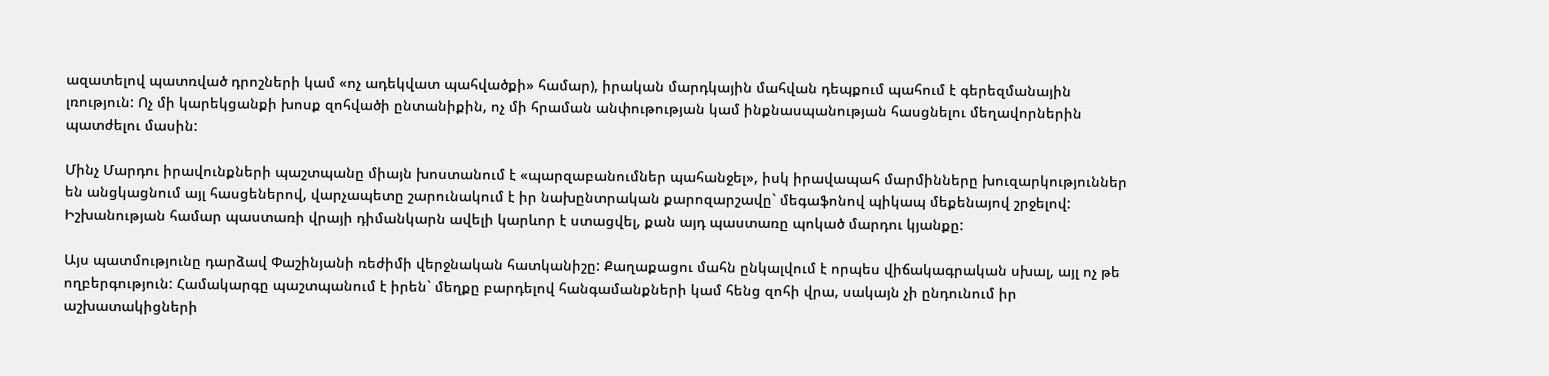ազատելով պատռված դրոշների կամ «ոչ ադեկվատ պահվածքի» համար), իրական մարդկային մահվան դեպքում պահում է գերեզմանային լռություն: Ոչ մի կարեկցանքի խոսք զոհվածի ընտանիքին, ոչ մի հրաման անփութության կամ ինքնասպանության հասցնելու մեղավորներին պատժելու մասին:

Մինչ Մարդու իրավունքների պաշտպանը միայն խոստանում է «պարզաբանումներ պահանջել», իսկ իրավապահ մարմինները խուզարկություններ են անցկացնում այլ հասցեներով, վարչապետը շարունակում է իր նախընտրական քարոզարշավը` մեգաֆոնով պիկապ մեքենայով շրջելով: Իշխանության համար պաստառի վրայի դիմանկարն ավելի կարևոր է ստացվել, քան այդ պաստառը պոկած մարդու կյանքը:

Այս պատմությունը դարձավ Փաշինյանի ռեժիմի վերջնական հատկանիշը: Քաղաքացու մահն ընկալվում է որպես վիճակագրական սխալ, այլ ոչ թե ողբերգություն: Համակարգը պաշտպանում է իրեն` մեղքը բարդելով հանգամանքների կամ հենց զոհի վրա, սակայն չի ընդունում իր աշխատակիցների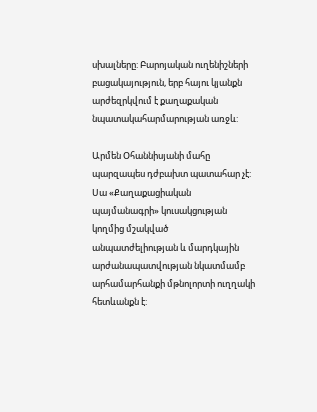սխալները: Բարոյական ուղենիշների բացակայություն, երբ հայու կյանքն արժեզրկվում է քաղաքական նպատակահարմարության առջև:

Արմեն Օհաննիսյանի մահը պարզապես դժբախտ պատահար չէ: Սա «Քաղաքացիական պայմանագրի» կուսակցության կողմից մշակված անպատժելիության և մարդկային արժանապատվության նկատմամբ արհամարհանքի մթնոլորտի ուղղակի հետևանքն է: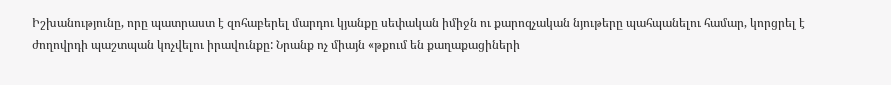Իշխանությունը, որը պատրաստ է զոհաբերել մարդու կյանքը սեփական իմիջն ու քարոզչական նյութերը պահպանելու համար, կորցրել է ժողովրդի պաշտպան կոչվելու իրավունքը: Նրանք ոչ միայն «թքում են քաղաքացիների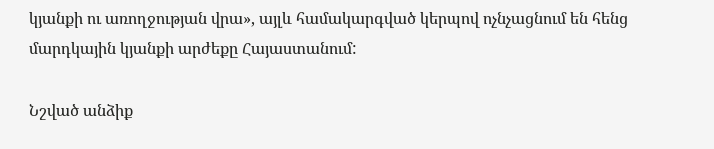կյանքի ու առողջության վրա», այլև համակարգված կերպով ոչնչացնում են հենց մարդկային կյանքի արժեքը Հայաստանում:

Նշված անձիք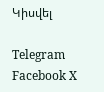Կիսվել

Telegram Facebook X